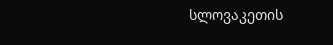სლოვაკეთის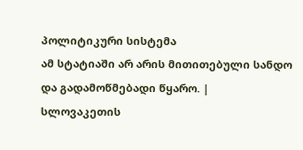პოლიტიკური სისტემა
ამ სტატიაში არ არის მითითებული სანდო და გადამოწმებადი წყარო. |
სლოვაკეთის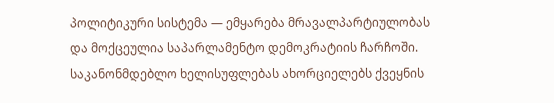პოლიტიკური სისტემა — ემყარება მრავალპარტიულობას და მოქცეულია საპარლამენტო დემოკრატიის ჩარჩოში. საკანონმდებლო ხელისუფლებას ახორციელებს ქვეყნის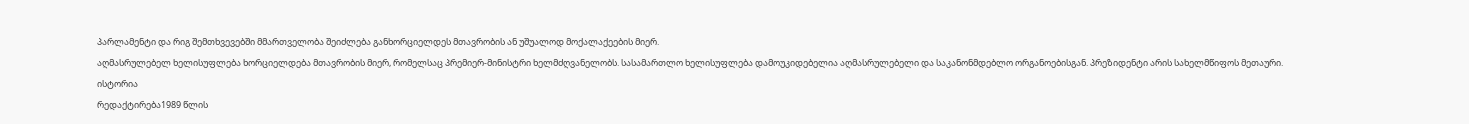პარლამენტი და რიგ შემთხვევებში მმართველობა შეიძლება განხორციელდეს მთავრობის ან უშუალოდ მოქალაქეების მიერ.
აღმასრულებელ ხელისუფლება ხორციელდება მთავრობის მიერ, რომელსაც პრემიერ-მინისტრი ხელმძღვანელობს. სასამართლო ხელისუფლება დამოუკიდებელია აღმასრულებელი და საკანონმდებლო ორგანოებისგან. პრეზიდენტი არის სახელმწიფოს მეთაური.
ისტორია
რედაქტირება1989 წლის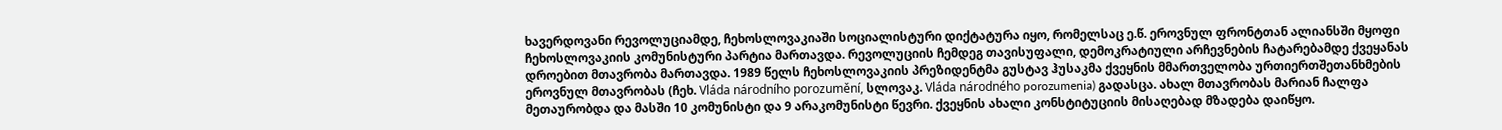ხავერდოვანი რევოლუციამდე, ჩეხოსლოვაკიაში სოციალისტური დიქტატურა იყო, რომელსაც ე.წ. ეროვნულ ფრონტთან ალიანსში მყოფი ჩეხოსლოვაკიის კომუნისტური პარტია მართავდა. რევოლუციის ჩემდეგ თავისუფალი, დემოკრატიული არჩევნების ჩატარებამდე ქვეყანას დროებით მთავრობა მართავდა. 1989 წელს ჩეხოსლოვაკიის პრეზიდენტმა გუსტავ ჰუსაკმა ქვეყნის მმართველობა ურთიერთშეთანხმების ეროვნულ მთავრობას (ჩეხ. Vláda národního porozumění, სლოვაკ. Vláda národného porozumenia) გადასცა. ახალ მთავრობას მარიან ჩალფა მეთაურობდა და მასში 10 კომუნისტი და 9 არაკომუნისტი წევრი. ქვეყნის ახალი კონსტიტუციის მისაღებად მზადება დაიწყო.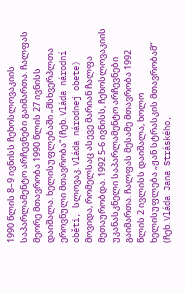1990 წლის 8–9 ივნისს ჩეხოსლოვაკიის საპარლამენტო არჩევნები გაიმართა. ჩალფას მეორე მთავრობა 1990 წლის 27 ივნისს დაიშალა. ხელისუფლებაში „მსხვერპლთა ეროვნული მთავრობა“ (ჩეხ. Vláda národní oběti, სლოვაკ. Vláda národnej obete) მოვიდა, რომელსაც ასევე მარიან ჩალფა მეთაურობდა. 1992 5-6 ივნისს, ჩეხოსლოვაკიის უკანასკნელი საპარლამენტო არჩევნები გაიმართა. ჩალფას მესამე მთავრობა 1992 წლის 2 ივლისს დაიშალა, ხოლო ხელისუფლება „ჟან სტრასკის მთავრობამ“ (ჩეხ. Vláda Jana Stráského,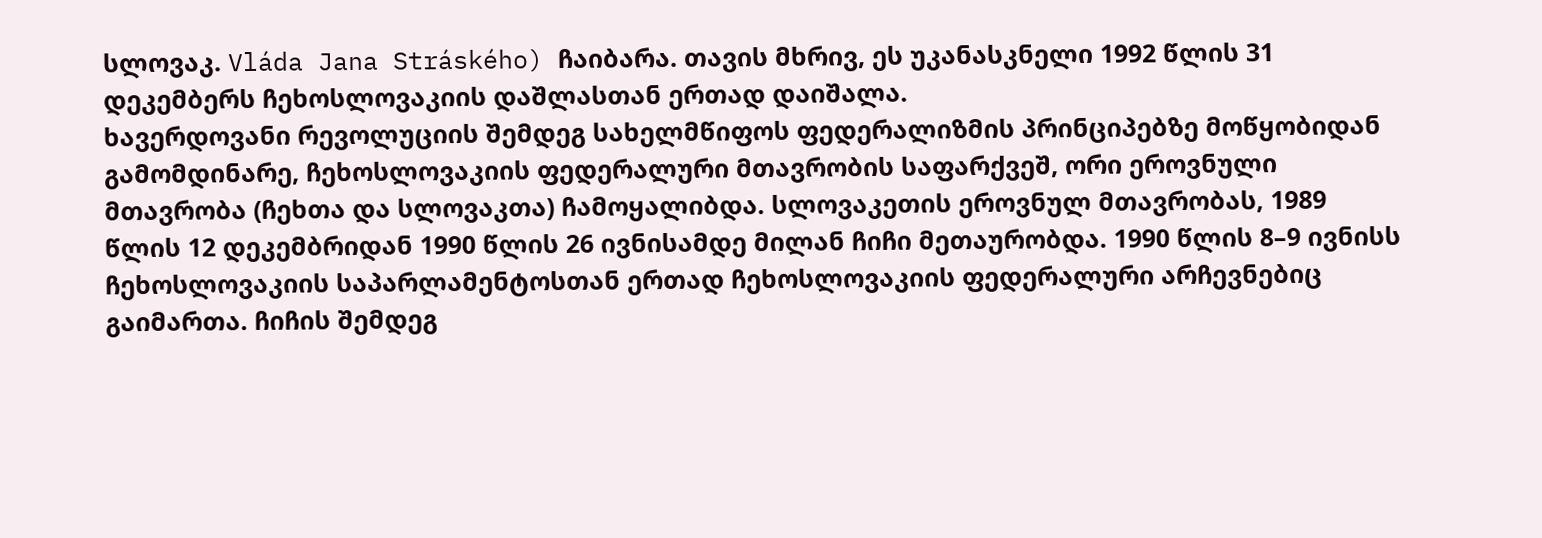სლოვაკ. Vláda Jana Stráského) ჩაიბარა. თავის მხრივ, ეს უკანასკნელი 1992 წლის 31 დეკემბერს ჩეხოსლოვაკიის დაშლასთან ერთად დაიშალა.
ხავერდოვანი რევოლუციის შემდეგ სახელმწიფოს ფედერალიზმის პრინციპებზე მოწყობიდან გამომდინარე, ჩეხოსლოვაკიის ფედერალური მთავრობის საფარქვეშ, ორი ეროვნული მთავრობა (ჩეხთა და სლოვაკთა) ჩამოყალიბდა. სლოვაკეთის ეროვნულ მთავრობას, 1989 წლის 12 დეკემბრიდან 1990 წლის 26 ივნისამდე მილან ჩიჩი მეთაურობდა. 1990 წლის 8–9 ივნისს ჩეხოსლოვაკიის საპარლამენტოსთან ერთად ჩეხოსლოვაკიის ფედერალური არჩევნებიც გაიმართა. ჩიჩის შემდეგ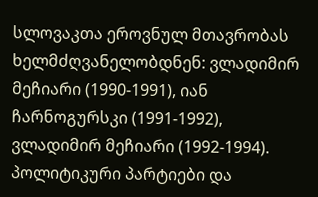სლოვაკთა ეროვნულ მთავრობას ხელმძღვანელობდნენ: ვლადიმირ მეჩიარი (1990-1991), იან ჩარნოგურსკი (1991-1992), ვლადიმირ მეჩიარი (1992-1994).
პოლიტიკური პარტიები და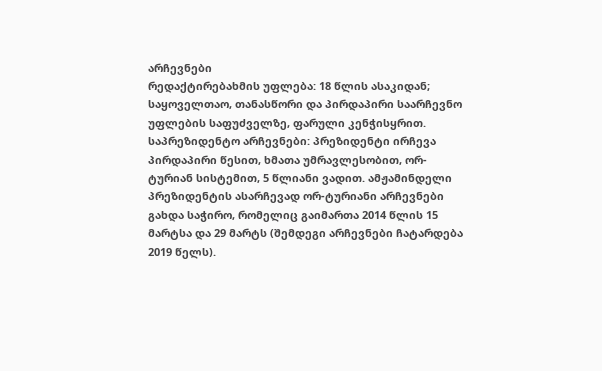არჩევნები
რედაქტირებახმის უფლება: 18 წლის ასაკიდან; საყოველთაო, თანასწორი და პირდაპირი საარჩევნო უფლების საფუძველზე, ფარული კენჭისყრით.
საპრეზიდენტო არჩევნები: პრეზიდენტი ირჩევა პირდაპირი წესით, ხმათა უმრავლესობით, ორ-ტურიან სისტემით, 5 წლიანი ვადით. ამჟამინდელი პრეზიდენტის ასარჩევად ორ-ტურიანი არჩევნები გახდა საჭირო, რომელიც გაიმართა 2014 წლის 15 მარტსა და 29 მარტს (შემდეგი არჩევნები ჩატარდება 2019 წელს).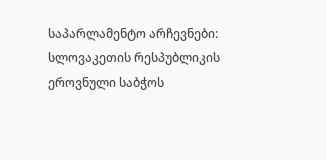საპარლამენტო არჩევნები: სლოვაკეთის რესპუბლიკის ეროვნული საბჭოს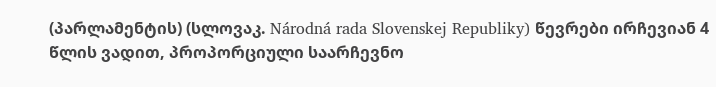(პარლამენტის) (სლოვაკ. Národná rada Slovenskej Republiky) წევრები ირჩევიან 4 წლის ვადით, პროპორციული საარჩევნო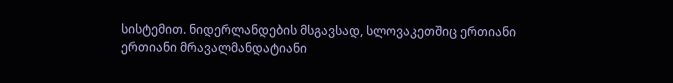სისტემით. ნიდერლანდების მსგავსად, სლოვაკეთშიც ერთიანი ერთიანი მრავალმანდატიანი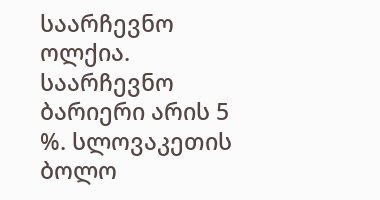საარჩევნო ოლქია. საარჩევნო ბარიერი არის 5 %. სლოვაკეთის ბოლო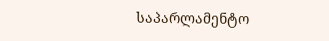საპარლამენტო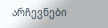არჩევნები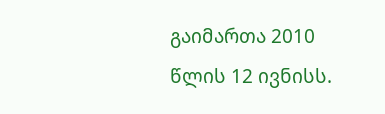გაიმართა 2010 წლის 12 ივნისს.